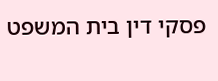פסקי דין בית המשפט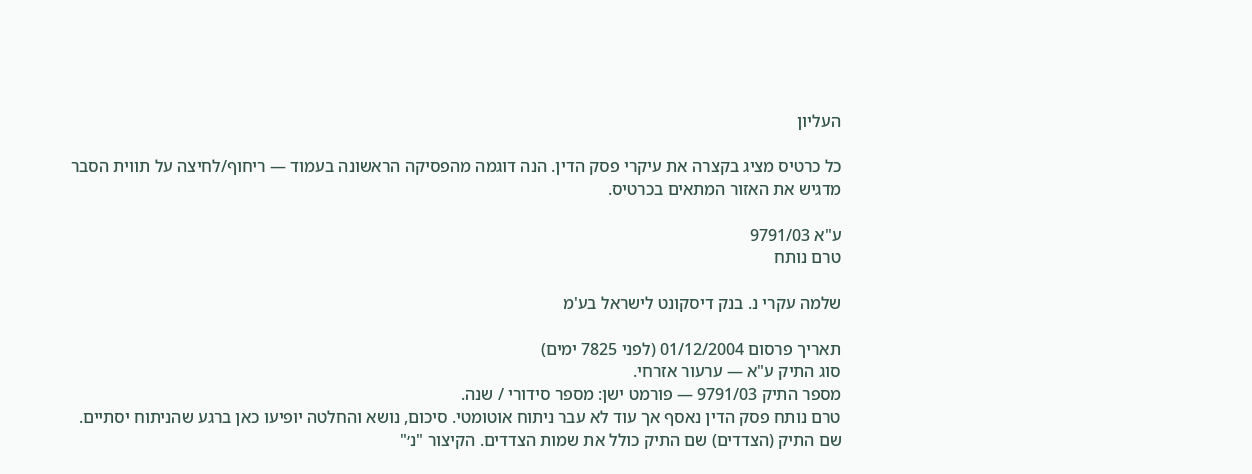העליון

כל כרטיס מציג בקצרה את עיקרי פסק הדין. הנה דוגמה מהפסיקה הראשונה בעמוד — ריחוף/לחיצה על תווית הסבר מדגיש את האזור המתאים בכרטיס.

ע"א 9791/03
טרם נותח

שלמה עקרי נ. בנק דיסקונט לישראל בע'מ

תאריך פרסום 01/12/2004 (לפני 7825 ימים)
סוג התיק ע"א — ערעור אזרחי.
מספר התיק 9791/03 — פורמט ישן: מספר סידורי / שנה.
טרם נותח פסק הדין נאסף אך עוד לא עבר ניתוח אוטומטי. סיכום, נושא והחלטה יופיעו כאן ברגע שהניתוח יסתיים.
שם התיק (הצדדים) שם התיק כולל את שמות הצדדים. הקיצור "נ׳"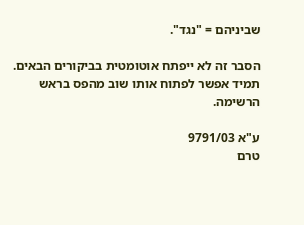שביניהם = "נגד".

הסבר זה לא ייפתח אוטומטית בביקורים הבאים. תמיד אפשר לפתוח אותו שוב מהפס בראש הרשימה.

ע"א 9791/03
טרם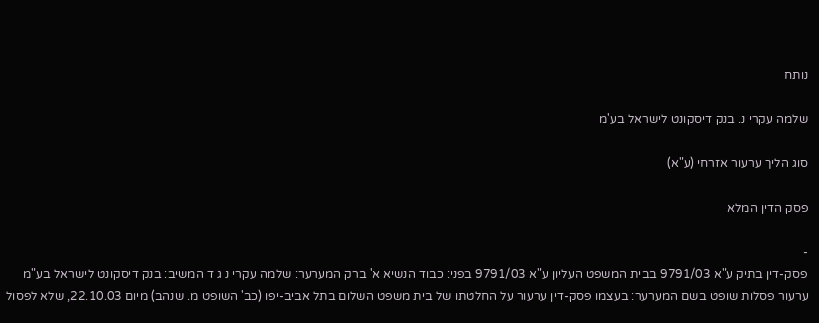נותח

שלמה עקרי נ. בנק דיסקונט לישראל בע'מ

סוג הליך ערעור אזרחי (ע"א)

פסק הדין המלא

-
פסק-דין בתיק ע"א 9791/03 בבית המשפט העליון ע"א 9791/03 בפני: כבוד הנשיא א' ברק המערער: שלמה עקרי נ ג ד המשיב: בנק דיסקונט לישראל בע"מ ערעור פסלות שופט בשם המערער: בעצמו פסק-דין ערעור על החלטתו של בית משפט השלום בתל אביב-יפו (כב' השופט מ. שנהב) מיום 22.10.03, שלא לפסול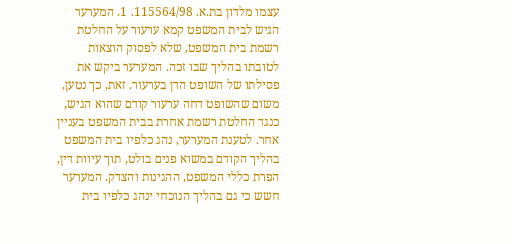עצמו מלדון בת.א. 115564/98. 1. המערער הגיש לבית המשפט קמא ערעור על החלטת רשמת בית המשפט, שלא לפסוק הוצאות לטובתו בהליך שבו זכה. המערער ביקש את פסילתו של השופט הדן בערעור. זאת, כך נטען, משום שהשופט דחה ערעור קודם שהוא הגיש, כנגד החלטת רשמת אחרת בבית המשפט בעניין אחר. לטענת המערער, נהג כלפיו בית המשפט בהליך הקודם במשוא פנים בולט, תוך עיוות דין, הפרת כללי המשפט, ההגינות והצדק. המערער חשש כי גם בהליך הנוכחי ינהג כלפיו בית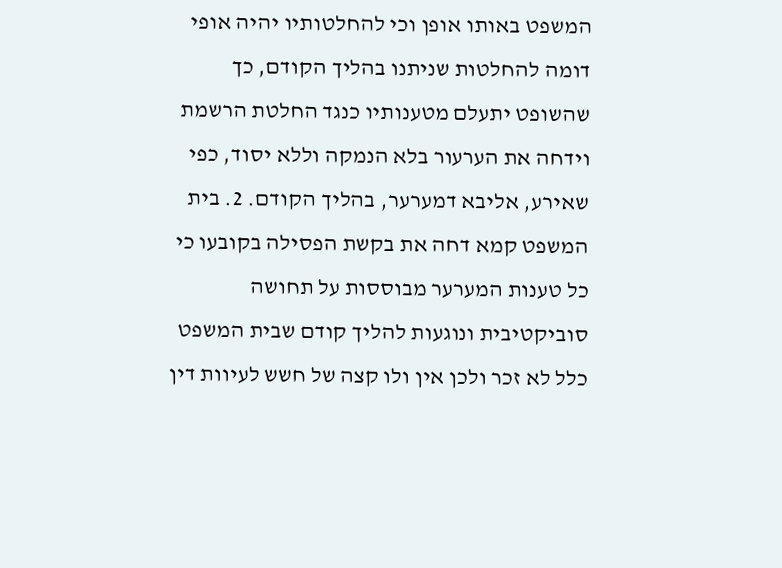המשפט באותו אופן וכי להחלטותיו יהיה אופי דומה להחלטות שניתנו בהליך הקודם, כך שהשופט יתעלם מטענותיו כנגד החלטת הרשמת וידחה את הערעור בלא הנמקה וללא יסוד, כפי שאירע, אליבא דמערער, בהליך הקודם. 2. בית המשפט קמא דחה את בקשת הפסילה בקובעו כי כל טענות המערער מבוססות על תחושה סוביקטיבית ונוגעות להליך קודם שבית המשפט כלל לא זכר ולכן אין ולו קצה של חשש לעיוות דין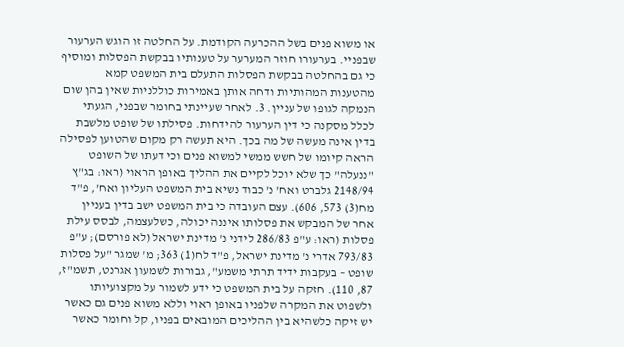או משוא פנים בשל ההכרעה הקודמת. על החלטה זו הוגש הערעור שבפניי. בערעורו חוזר המערער על טענותיו בבקשת הפסלות ומוסיף כי גם בהחלטה בבקשת הפסלות התעלם בית המשפט קמא מהטענות המהותיות ודחה אותן באמירות כוללניות שאין בהן שום הנמקה לגופו של עניין. 3. לאחר שעיינתי בחומר שבפני, הגעתי לכלל מסקנה כי דין הערעור להידחות. פסילתו של שופט מלשבת בדין אינה מעשה של מה בכך. היא תעשה רק מקום שהטוען לפסילה הראה קיומו של חשש ממשי למשוא פנים וכי דעתו של השופט "ננעלה" כך שלא יוכל לקיים את ההליך באופן הראוי (ראו: בג"ץ 2148/94 גלברט ואח' נ' כבוד נשיא בית המשפט העליון ואח', פ"ד מח(3) 573, 606). עצם העובדה כי בית המשפט ישב בדין בעניין אחר של המבקש את פסלותו איננה יכולה, כשלעצמה, לבסס עילת פסלות (ראו: ע"פ 286/83 לידני נ' מדינת ישראל (לא פורסם); ע"פ 793/83 אדרי נ' מדינת ישראל, פ"ד לח(1) 363; מ' שמגר "על פסלות שופט – בעקבות ידיד תרתי משמע", גבורות לשמעון אגרנט, תשמ"ז, 87, 110). חזקה על בית המשפט כי ידע לשמור על מקצועיותו ולשפוט את המקרה שלפניו באופן ראוי וללא משוא פנים גם כאשר יש זיקה כלשהיא בין ההליכים המובאים בפניו, קל וחומר כאשר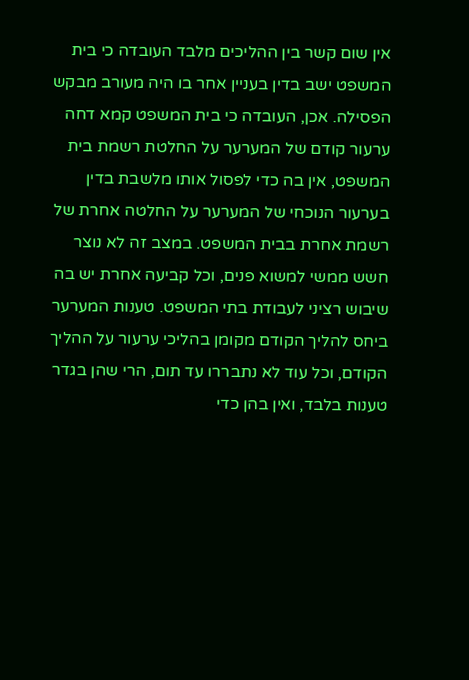אין שום קשר בין ההליכים מלבד העובדה כי בית המשפט ישב בדין בעניין אחר בו היה מעורב מבקש הפסילה. אכן, העובדה כי בית המשפט קמא דחה ערעור קודם של המערער על החלטת רשמת בית המשפט, אין בה כדי לפסול אותו מלשבת בדין בערעור הנוכחי של המערער על החלטה אחרת של רשמת אחרת בבית המשפט. במצב זה לא נוצר חשש ממשי למשוא פנים, וכל קביעה אחרת יש בה שיבוש רציני לעבודת בתי המשפט. טענות המערער ביחס להליך הקודם מקומן בהליכי ערעור על ההליך הקודם, וכל עוד לא נתבררו עד תום, הרי שהן בגדר טענות בלבד, ואין בהן כדי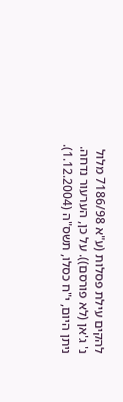להקים עילת פסלות (ע"א 7186/98 מלול נ' ג'אן (לא פורסם)). על כן, הערעור נדחה. ניתן היום, י"ח כסלו, תשס"ה (1.12.2004).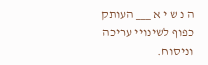ה נ ש י א ___ העותק כפוף לשינויי עריכה וניסוח.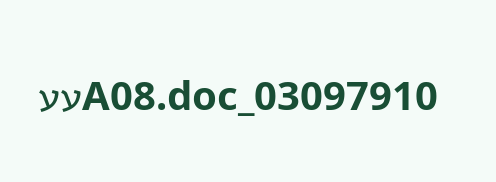03097910_A08.docעע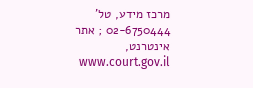מרכז מידע, טל' 02-6750444 ; אתר אינטרנט, www.court.gov.il